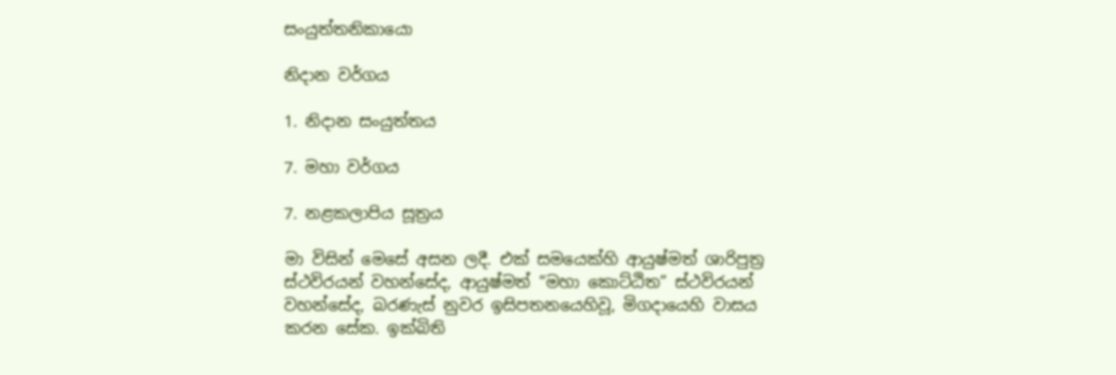සංයුත්තනිකායො

නිදාන වර්ගය

1. නිදාන සංයුත්තය

7. මහා වර්ගය

7. නළකලාපිය සූත්‍රය

මා විසින් මෙසේ අසන ලදී. එක් සමයෙක්හි ආයුෂ්මත් ශාරිපුත්‍ර ස්ථවිරයන් වහන්සේද, ආයුෂ්මත් “මහා කොට්ඨිත” ස්ථවිරයන් වහන්සේද, බරණැස් නුවර ඉසිපතනයෙහිවූ, මිගදායෙහි වාසය කරන සේක. ඉක්බිති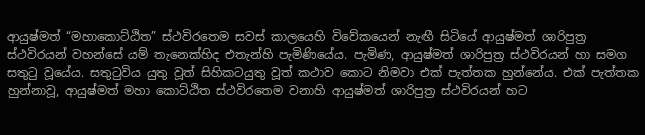ආයුෂ්මත් “මහාකොට්ඨිත” ස්ථවිරතෙම සවස් කාලයෙහි විවේකයෙන් නැඟී සිටියේ ආයුෂ්මත් ශාරිපුත්‍ර ස්ථවිරයන් වහන්සේ යම් තැනෙක්හිද එතැන්හි පැමිණියේය. පැමිණ, ආයුෂ්මත් ශාරිපුත්‍ර ස්ථවිරයන් හා සමග සතුටු වූයේය. සතුටුවිය යුතු වූත් සිහිකටයුතු වූත් කථාව කොට නිමවා එක් පැත්තක හුන්නේය. එක් පැත්තක හුන්නාවූ, ආයුෂ්මත් මහා කොට්ඨිත ස්ථවිරතෙම වනාහි ආයුෂ්මත් ශාරිපුත්‍ර ස්ථවිරයන් හට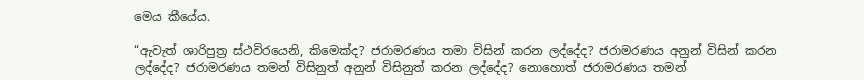මෙය කීයේය.

“ඇවැත් ශාරිපුත්‍ර ස්ථවිරයෙනි, කිමෙක්ද? ජරාමරණය තමා විසින් කරන ලද්දේද? ජරාමරණය අනුන් විසින් කරන ලද්දේද? ජරාමරණය තමන් විසිනුත් අනුන් විසිනුත් කරන ලද්දේද? නොහොත් ජරාමරණය තමන්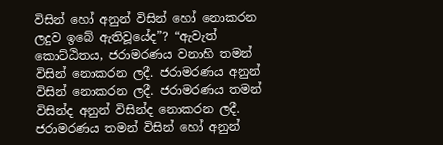විසින් හෝ අනුන් විසින් හෝ නොකරන ලදුව ඉබේ ඇතිවූයේද”? “ඇවැත් කොට්ඨිතය, ජරාමරණය වනාහි තමන් විසින් නොකරන ලදී. ජරාමරණය අනුන් විසින් නොකරන ලදී. ජරාමරණය තමන් විසින්ද අනුන් විසින්ද නොකරන ලදී. ජරාමරණය තමන් විසින් හෝ අනුන්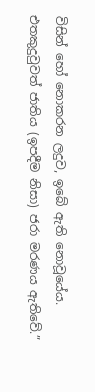විසින් හෝ නොකරන ලදුව, ඉබේ ඇති නොවූයේය. එතකුදුවුවත් ජාතිය (ඉපදීම නිසා) ජරා මරණය ඇතිවේ.”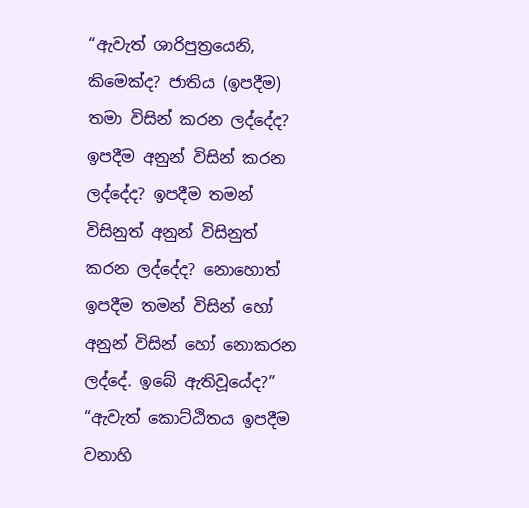“ඇවැත් ශාරිපුත්‍රයෙනි, කිමෙක්ද? ජාතිය (ඉපදීම) තමා විසින් කරන ලද්දේද? ඉපදීම අනුන් විසින් කරන ලද්දේද? ඉපදීම තමන් විසිනුත් අනුන් විසිනුත් කරන ලද්දේද? නොහොත් ඉපදීම තමන් විසින් හෝ අනුන් විසින් හෝ නොකරන ලද්දේ. ඉබේ ඇතිවූයේද?” “ඇවැත් කොට්ඨිතය ඉපදීම වනාහි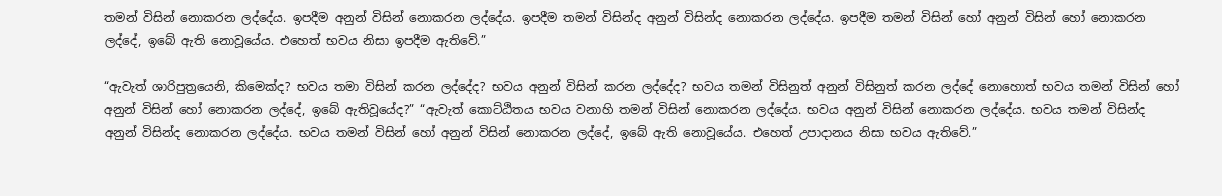තමන් විසින් නොකරන ලද්දේය. ඉපදීම අනුන් විසින් නොකරන ලද්දේය. ඉපදීම තමන් විසින්ද අනුන් විසින්ද නොකරන ලද්දේය. ඉපදීම තමන් විසින් හෝ අනුන් විසින් හෝ නොකරන ලද්දේ, ඉබේ ඇති නොවූයේය. එහෙත් භවය නිසා ඉපදීම ඇතිවේ.”

“ඇවැත් ශාරිපුත්‍රයෙනි, කිමෙක්ද? භවය තමා විසින් කරන ලද්දේද? භවය අනුන් විසින් කරන ලද්දේද? භවය තමන් විසිනුත් අනුන් විසිනුත් කරන ලද්දේ නොහොත් භවය තමන් විසින් හෝ අනුන් විසින් හෝ නොකරන ලද්දේ, ඉබේ ඇතිවූයේද?” “ඇවැත් කොට්ඨිතය භවය වනාහි තමන් විසින් නොකරන ලද්දේය. භවය අනුන් විසින් නොකරන ලද්දේය. භවය තමන් විසින්ද අනුන් විසින්ද නොකරන ලද්දේය. භවය තමන් විසින් හෝ අනුන් විසින් නොකරන ලද්දේ, ඉබේ ඇති නොවූයේය. එහෙත් උපාදානය නිසා භවය ඇතිවේ.”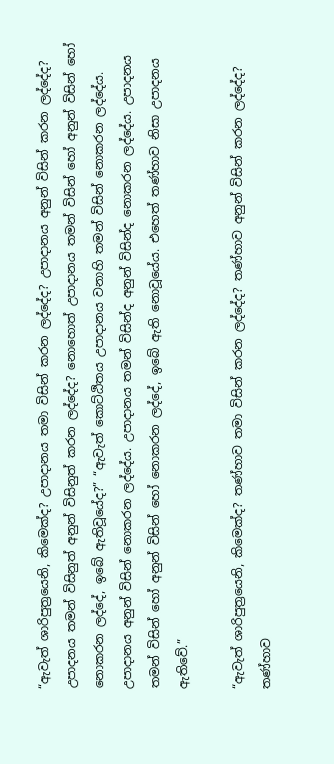“ඇවැත් ශාරිපුත්‍රයෙනි, කිමෙක්ද? උපාදානය තමා විසින් කරන ලද්දේද? උපාදානය අනුන් විසින් කරන ලද්දේද? උපාදනය තමන් විසිනුත් අනුන් විසිනුත් කරන ලද්දේද? නොහොත් උපාදානය තමන් විසින් හෝ අනුන් විසින් හෝ නොකරන ලද්දේ, ඉබේ ඇතිවූයේද?” “ඇවැත් කොට්ඨිතය උපාදානය වනාහි තමන් විසින් නොකරන ලද්දේය. උපාදානය අනුන් විසින් නොකරන ලද්දේය. උපාදානය තමන් විසින්ද අනුන් විසින්ද නොකරන ලද්දේය. උපාදනය තමන් විසින් හෝ අනුන් විසින් හෝ නොකරන ලද්දේ, ඉබේ ඇති නොවූයේය. එහෙත් තණ්හාව නිසා උපාදනය ඇතිවේ.”

“ඇවැත් ශාරිපුත්‍රයෙනි, කිමෙක්ද? තණ්හාව තමා විසින් කරන ලද්දේද? තණ්හාව අනුන් විසින් කරන ලද්දේද? තණ්හාව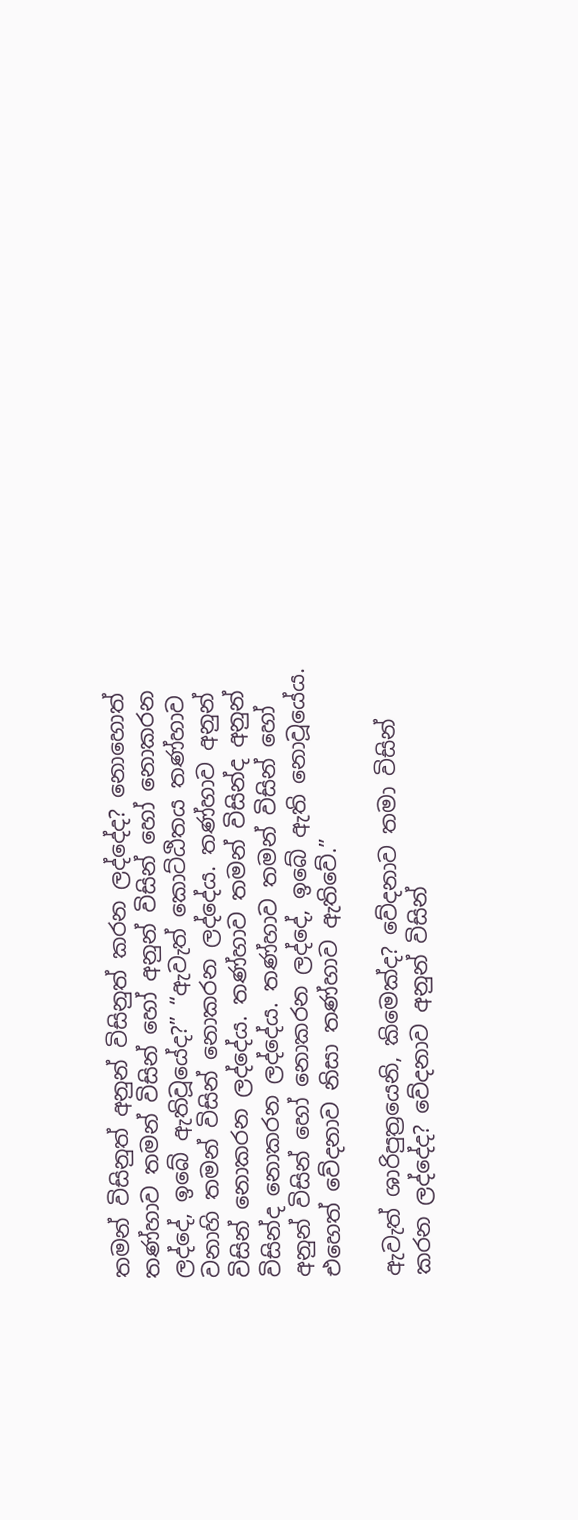තමන් විසිනුත් අනුන් විසිනුත් කරන ලද්දේද? නොහොත් තණ්හාව තමන් විසින් හෝ අනුන් විසින් හෝ නොකරන ලද්දේ, ඉබේ ඇතිවූයේද?” “ඇවැත් කොට්ඨිතය තණ්හාව වනාහි තමන් විසින් නොකරන ලද්දේය. තණ්හාව අනුන් විසින් නොකරන ලද්දේය. තණ්හාව තමන් විසින්ද අනුන් විසින්ද නොකරන ලද්දේය. තණ්හාව තමන් විසින් හෝ අනුන් විසින් හෝ නොකරන ලද්දේ, ඉබේ ඇති නොවූයේය. එහෙත් වේදනාව නිසා තණ්හාව ඇතිවේ.”

ඇවැත් ශාරිපුත්‍රයෙනි, කිමෙක්ද? වේදනාව තමා විසින් කරන ලද්දේද? වේදනාව අනුන් විසින්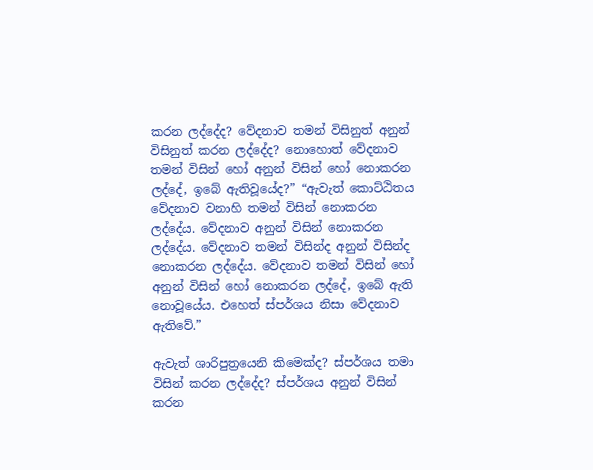කරන ලද්දේද? වේදනාව තමන් විසිනුත් අනුන් විසිනුත් කරන ලද්දේද? නොහොත් වේදනාව තමන් විසින් හෝ අනුන් විසින් හෝ නොකරන ලද්දේ, ඉබේ ඇතිවූයේද?” “ඇවැත් කොට්ඨිතය වේදනාව වනාහි තමන් විසින් නොකරන ලද්දේය. වේදනාව අනුන් විසින් නොකරන ලද්දේය. වේදනාව තමන් විසින්ද අනුන් විසින්ද නොකරන ලද්දේය. වේදනාව තමන් විසින් හෝ අනුන් විසින් හෝ නොකරන ලද්දේ, ඉබේ ඇති නොවූයේය. එහෙත් ස්පර්ශය නිසා වේදනාව ඇතිවේ.”

ඇවැත් ශාරිපුත්‍රයෙනි කිමෙක්ද? ස්පර්ශය තමා විසින් කරන ලද්දේද? ස්පර්ශය අනුන් විසින් කරන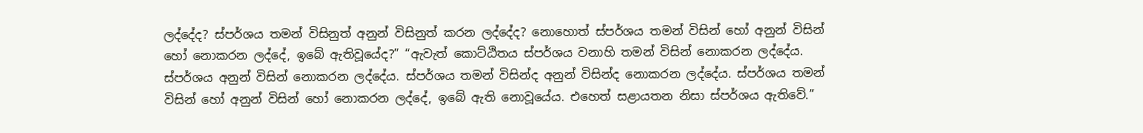ලද්දේද? ස්පර්ශය තමන් විසිනුත් අනුන් විසිනුත් කරන ලද්දේද? නොහොත් ස්පර්ශය තමන් විසින් හෝ අනුන් විසින් හෝ නොකරන ලද්දේ, ඉබේ ඇතිවූයේද?” “ඇවැත් කොට්ඨිතය ස්පර්ශය වනාහි තමන් විසින් නොකරන ලද්දේය. ස්පර්ශය අනුන් විසින් නොකරන ලද්දේය. ස්පර්ශය තමන් විසින්ද අනුන් විසින්ද නොකරන ලද්දේය. ස්පර්ශය තමන් විසින් හෝ අනුන් විසින් හෝ නොකරන ලද්දේ, ඉබේ ඇති නොවූයේය. එහෙත් සළායතන නිසා ස්පර්ශය ඇතිවේ.”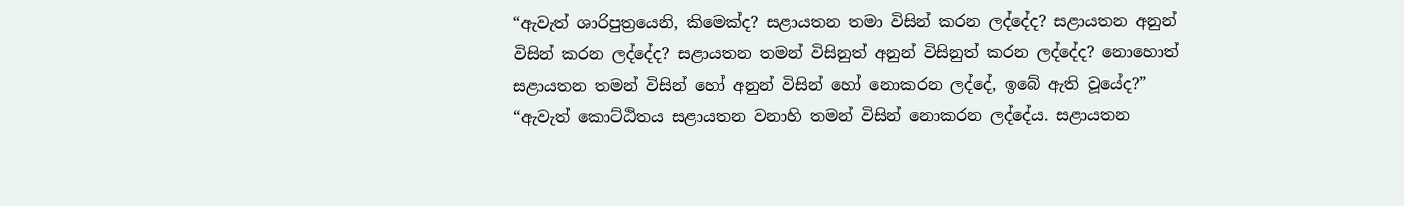“ඇවැත් ශාරිපුත්‍රයෙනි, කිමෙක්ද? සළායතන තමා විසින් කරන ලද්දේද? සළායතන අනුන් විසින් කරන ලද්දේද? සළායතන තමන් විසිනුත් අනුන් විසිනුත් කරන ලද්දේද? නොහොත් සළායතන තමන් විසින් හෝ අනුන් විසින් හෝ නොකරන ලද්දේ, ඉබේ ඇති වූයේද?” “ඇවැත් කොට්ඨිතය සළායතන වනාහි තමන් විසින් නොකරන ලද්දේය. සළායතන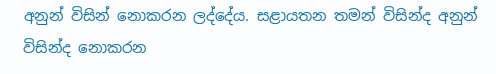අනුන් විසින් නොකරන ලද්දේය. සළායතන තමන් විසින්ද අනුන් විසින්ද නොකරන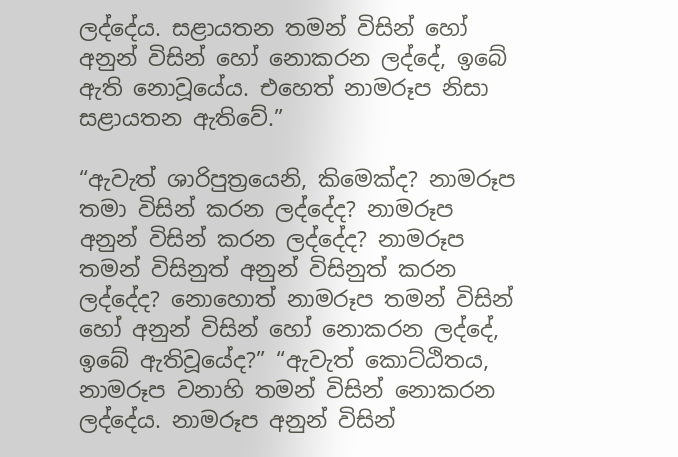ලද්දේය. සළායතන තමන් විසින් හෝ අනුන් විසින් හෝ නොකරන ලද්දේ, ඉබේ ඇති නොවූයේය. එහෙත් නාමරූප නිසා සළායතන ඇතිවේ.”

“ඇවැත් ශාරිපුත්‍රයෙනි, කිමෙක්ද? නාමරූප තමා විසින් කරන ලද්දේද? නාමරූප අනුන් විසින් කරන ලද්දේද? නාමරූප තමන් විසිනුත් අනුන් විසිනුත් කරන ලද්දේද? නොහොත් නාමරූප තමන් විසින් හෝ අනුන් විසින් හෝ නොකරන ලද්දේ, ඉබේ ඇතිවූයේද?” “ඇවැත් කොට්ඨිතය, නාමරූප වනාහි තමන් විසින් නොකරන ලද්දේය. නාමරූප අනුන් විසින්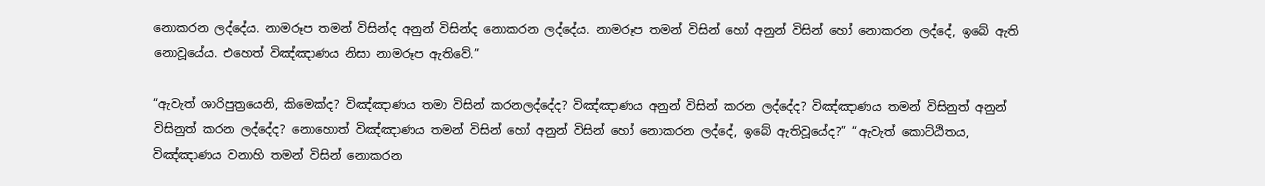නොකරන ලද්දේය. නාමරූප තමන් විසින්ද අනුන් විසින්ද නොකරන ලද්දේය. නාමරූප තමන් විසින් හෝ අනුන් විසින් හෝ නොකරන ලද්දේ, ඉබේ ඇති නොවූයේය. එහෙත් විඤ්ඤාණය නිසා නාමරූප ඇතිවේ.”

“ඇවැත් ශාරිපුත්‍රයෙනි, කිමෙක්ද? විඤ්ඤාණය තමා විසින් කරනලද්දේද? විඤ්ඤාණය අනුන් විසින් කරන ලද්දේද? විඤ්ඤාණය තමන් විසිනුත් අනුන් විසිනුත් කරන ලද්දේද? නොහොත් විඤ්ඤාණය තමන් විසින් හෝ අනුන් විසින් හෝ නොකරන ලද්දේ, ඉබේ ඇතිවූයේද?” “ඇවැත් කොට්ඨිතය, විඤ්ඤාණය වනාහි තමන් විසින් නොකරන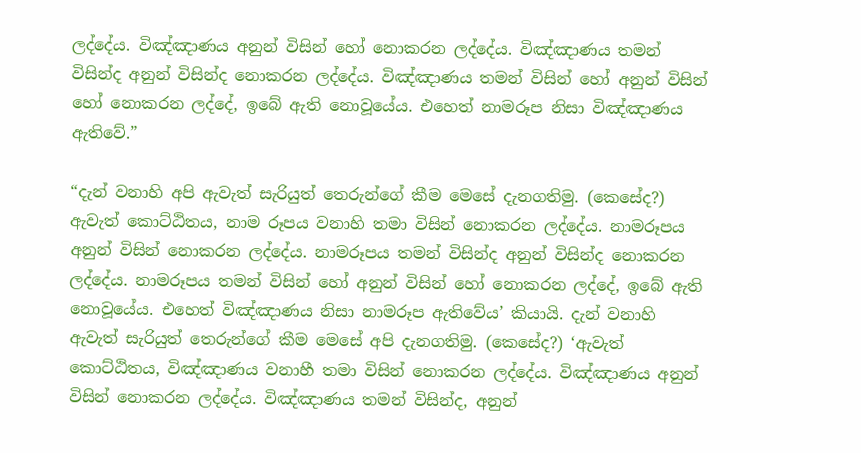ලද්දේය. විඤ්ඤාණය අනුන් විසින් හෝ නොකරන ලද්දේය. විඤ්ඤාණය තමන් විසින්ද අනුන් විසින්ද නොකරන ලද්දේය. විඤ්ඤාණය තමන් විසින් හෝ අනුන් විසින් හෝ නොකරන ලද්දේ, ඉබේ ඇති නොවූයේය. එහෙත් නාමරූප නිසා විඤ්ඤාණය ඇතිවේ.”

“දැන් වනාහි අපි ඇවැත් සැරියුත් තෙරුන්ගේ කීම මෙසේ දැනගතිමු. (කෙසේද?) ඇවැත් කොට්ඨිතය, නාම රූපය වනාහි තමා විසින් නොකරන ලද්දේය. නාමරූපය අනුන් විසින් නොකරන ලද්දේය. නාමරූපය තමන් විසින්ද අනුන් විසින්ද නොකරන ලද්දේය. නාමරූපය තමන් විසින් හෝ අනුන් විසින් හෝ නොකරන ලද්දේ, ඉබේ ඇති නොවූයේය. එහෙත් විඤ්ඤාණය නිසා නාමරූප ඇතිවේය’ කියායි. දැන් වනාහි ඇවැත් සැරියුත් තෙරුන්ගේ කීම මෙසේ අපි දැනගතිමු. (කෙසේද?) ‘ඇවැත් කොට්ඨිතය, විඤ්ඤාණය වනාහී තමා විසින් නොකරන ලද්දේය. විඤ්ඤාණය අනුන් විසින් නොකරන ලද්දේය. විඤ්ඤාණය තමන් විසින්ද, අනුන්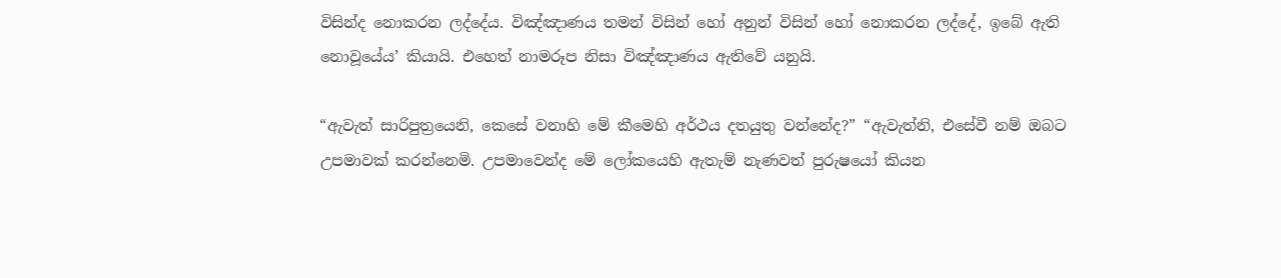විසින්ද නොකරන ලද්දේය. විඤ්ඤාණය තමන් විසින් හෝ අනුන් විසින් හෝ නොකරන ලද්දේ, ඉබේ ඇති නොවූයේය’ කියායි. එහෙත් නාමරූප නිසා විඤ්ඤාණය ඇතිවේ යනුයි.

“ඇවැත් සාරිපුත්‍රයෙනි, කෙසේ වනාහි මේ කීමෙහි අර්ථය දතයුතු වන්නේද?” “ඇවැත්නි, එසේවී නම් ඔබට උපමාවක් කරන්නෙමි. උපමාවෙන්ද මේ ලෝකයෙහි ඇතැම් නැණවත් පුරුෂයෝ කියන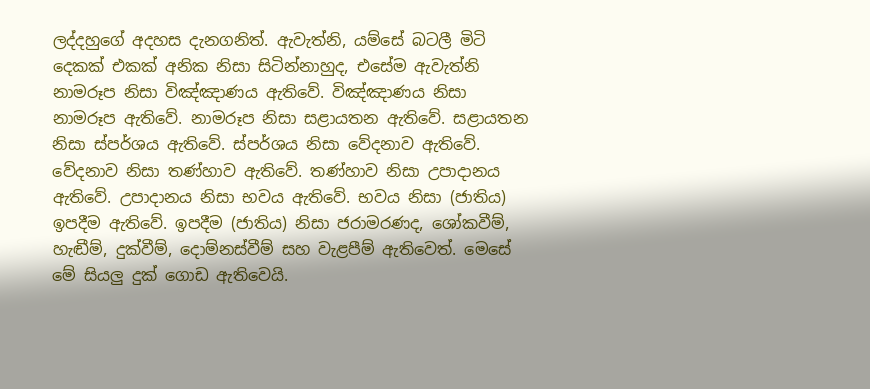ලද්දහුගේ අදහස දැනගනිත්. ඇවැත්නි, යම්සේ බටලී මිටි දෙකක් එකක් අනික නිසා සිටින්නාහුද, එසේම ඇවැත්නි නාමරූප නිසා විඤ්ඤාණය ඇතිවේ. විඤ්ඤාණය නිසා නාමරූප ඇතිවේ. නාමරූප නිසා සළායතන ඇතිවේ. සළායතන නිසා ස්පර්ශය ඇතිවේ. ස්පර්ශය නිසා වේදනාව ඇතිවේ. වේදනාව නිසා තණ්හාව ඇතිවේ. තණ්හාව නිසා උපාදානය ඇතිවේ. උපාදානය නිසා භවය ඇතිවේ. භවය නිසා (ජාතිය) ඉපදීම ඇතිවේ. ඉපදීම (ජාතිය) නිසා ජරාමරණද, ශෝකවීම්, හැඬීම්, දුක්වීම්, දොම්නස්වීම් සහ වැළපීම් ඇතිවෙත්. මෙසේ මේ සියලු දුක් ගොඩ ඇතිවෙයි.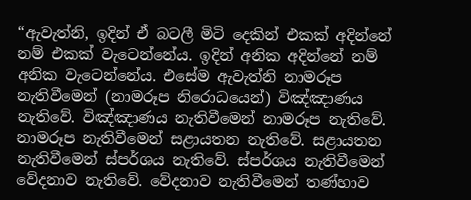“ඇවැත්නි, ඉදින් ඒ බටලී මිටි දෙකින් එකක් අදින්නේ නම් එකක් වැටෙන්නේය. ඉදින් අනික අදින්නේ නම් අනික වැටෙන්නේය. එසේම ඇවැත්නි නාමරූප නැතිවීමෙන් (නාමරූප නිරොධයෙන්) විඤ්ඤාණය නැතිවේ. විඤ්ඤාණය නැතිවීමෙන් නාමරූප නැතිවේ. නාමරූප නැතිවීමෙන් සළායතන නැතිවේ. සළායතන නැතිවීමෙන් ස්පර්ශය නැතිවේ. ස්පර්ශය නැතිවීමෙන් වේදනාව නැතිවේ. වේදනාව නැතිවීමෙන් තණ්හාව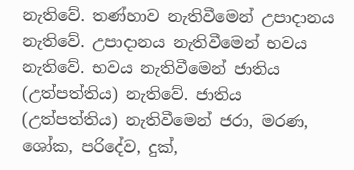නැතිවේ. තණ්හාව නැතිවීමෙන් උපාදානය නැතිවේ. උපාදානය නැතිවීමෙන් භවය නැතිවේ. භවය නැතිවීමෙන් ජාතිය (උත්පත්තිය) නැතිවේ. ජාතිය (උත්පත්තිය) නැතිවීමෙන් ජරා, මරණ, ශෝක, පරිදේව, දුක්,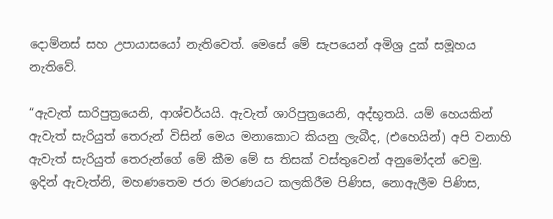දොම්නස් සහ උපායාසයෝ නැතිවෙත්. මෙසේ මේ සැපයෙන් අමිශ්‍ර දුක් සමූහය නැතිවේ.

“ඇවැත් සාරිපුත්‍රයෙනි, ආශ්චර්යයි. ඇවැත් ශාරිපුත්‍රයෙනි, අද්භූතයි. යම් හෙයකින් ඇවැත් සැරියුත් තෙරුන් විසින් මෙය මනාකොට කියනු ලැබීද, (එහෙයින්) අපි වනාහි ඇවැත් සැරියුත් තෙරුන්ගේ මේ කීම මේ ස තිසක් වස්තුවෙන් අනුමෝදන් වෙමු. ඉදින් ඇවැත්නි, මහණතෙම ජරා මරණයට කලකිරීම පිණිස, නොඇලීම පිණිස,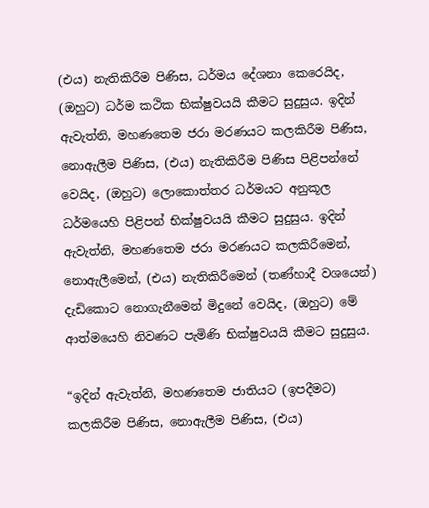(එය) නැතිකිරීම පිණිස, ධර්මය දේශනා කෙරෙයිද, (ඔහුට) ධර්ම කථික භික්ෂුවයයි කීමට සුදුසුය. ඉදින් ඇවැත්නි, මහණතෙම ජරා මරණයට කලකිරීම පිණිස, නොඇලීම පිණිස, (එය) නැතිකිරීම පිණිස පිළිපන්නේ වෙයිද, (ඔහුට) ලොකොත්තර ධර්මයට අනුකූල ධර්මයෙහි පිළිපන් භික්ෂුවයයි කීමට සුදුසුය. ඉදින් ඇවැත්නි, මහණතෙම ජරා මරණයට කලකිරීමෙන්, නොඇලීමෙන්, (එය) නැතිකිරීමෙන් (තණ්හාදී වශයෙන්) දැඩිකොට නොගැනීමෙන් මිදුනේ වෙයිද, (ඔහුට) මේ ආත්මයෙහි නිවණට පැමිණි භික්ෂුවයයි කීමට සුදුසුය.

“ඉදින් ඇවැත්නි, මහණතෙම ජාතියට (ඉපදීමට) කලකිරීම පිණිස, නොඇලීම පිණිස, (එය)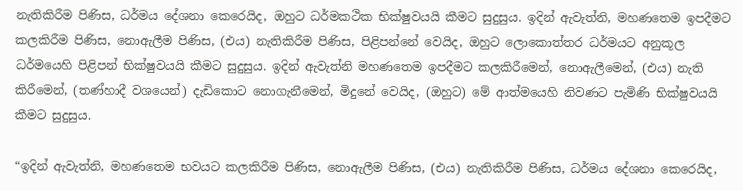නැතිකිරීම පිණිස, ධර්මය දේශනා කෙරෙයිද, ඔහුට ධර්මකථික භික්ෂුවයයි කීමට සුදුසුය. ඉදින් ඇවැත්නි, මහණතෙම ඉපදීමට කලකිරීම පිණිස, නොඇලීම පිණිස, (එය) නැතිකිරීම පිණිස, පිළිපන්නේ වෙයිද, ඔහුට ලොකොත්තර ධර්මයට අනුකූල ධර්මයෙහි පිළිපන් භික්ෂුවයයි කීමට සුදුසුය. ඉදින් ඇවැත්නි මහණතෙම ඉපදීමට කලකිරීමෙන්, නොඇලීමෙන්, (එය) නැති කිරීමෙන්, (තණ්හාදී වශයෙන්) දැඩිකොට නොගැනීමෙන්, මිදුනේ වෙයිද, (ඔහුට) මේ ආත්මයෙහි නිවණට පැමිණි භික්ෂුවයයි කීමට සුදුසුය.

“ඉදින් ඇවැත්නි, මහණතෙම භවයට කලකිරීම පිණිස, නොඇලීම පිණිස, (එය) නැතිකිරීම පිණිස, ධර්මය දේශනා කෙරෙයිද,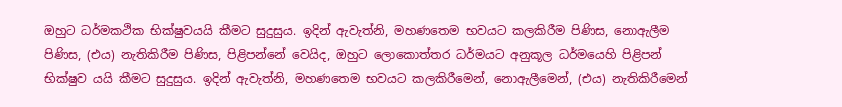ඔහුට ධර්මකථික භික්ෂුවයයි කීමට සුදුසුය. ඉදින් ඇවැත්නි, මහණතෙම භවයට කලකිරීම පිණිස, නොඇලීම පිණිස, (එය) නැතිකිරීම පිණිස, පිළිපන්නේ වෙයිද, ඔහුට ලොකොත්තර ධර්මයට අනුකූල ධර්මයෙහි පිළිපන් භික්ෂුව යයි කීමට සුදුසුය. ඉදින් ඇවැත්නි, මහණතෙම භවයට කලකිරීමෙන්, නොඇලීමෙන්, (එය) නැතිකිරීමෙන්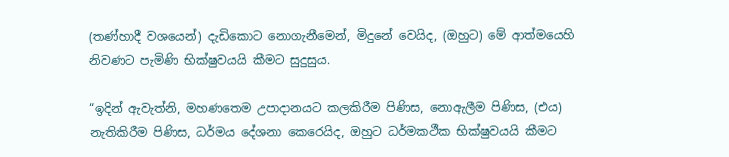(තණ්හාදී වශයෙන්) දැඩිකොට නොගැනීමෙන්, මිදුනේ වෙයිද, (ඔහුට) මේ ආත්මයෙහි නිවණට පැමිණි භික්ෂුවයයි කීමට සුදුසුය.

“ඉදින් ඇවැත්නි, මහණතෙම උපාදානයට කලකිරීම පිණිස, නොඇලීම පිණිස, (එය) නැතිකිරීම පිණිස, ධර්මය දේශනා කෙරෙයිද, ඔහුට ධර්මකථීක භික්ෂුවයයි කීමට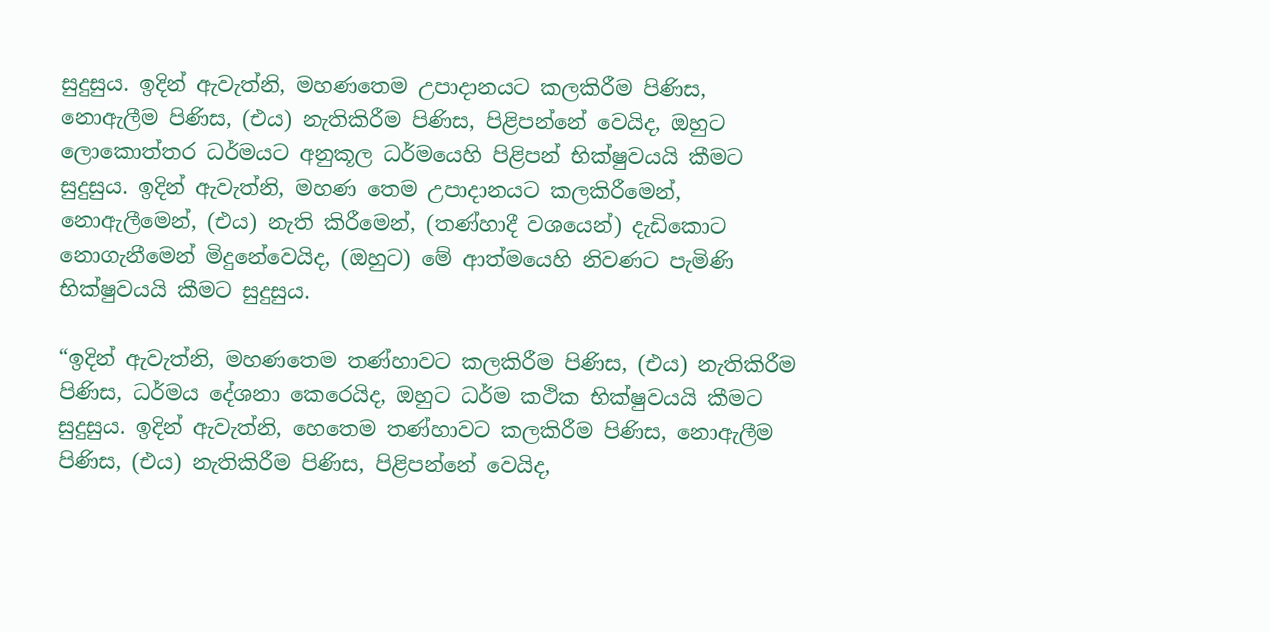සුදුසුය. ඉදින් ඇවැත්නි, මහණතෙම උපාදානයට කලකිරීම පිණිස, නොඇලීම පිණිස, (එය) නැතිකිරීම පිණිස, පිළිපන්නේ වෙයිද, ඔහුට ලොකොත්තර ධර්මයට අනුකූල ධර්මයෙහි පිළිපන් භික්ෂුවයයි කීමට සුදුසුය. ඉදින් ඇවැත්නි, මහණ තෙම උපාදානයට කලකිරීමෙන්, නොඇලීමෙන්, (එය) නැති කිරීමෙන්, (තණ්හාදී වශයෙන්) දැඩිකොට නොගැනීමෙන් මිදුනේවෙයිද, (ඔහුට) මේ ආත්මයෙහි නිවණට පැමිණි භික්ෂුවයයි කීමට සුදුසුය.

“ඉදින් ඇවැත්නි, මහණතෙම තණ්හාවට කලකිරීම පිණිස, (එය) නැතිකිරීම පිණිස, ධර්මය දේශනා කෙරෙයිද, ඔහුට ධර්ම කථික භික්ෂුවයයි කීමට සුදුසුය. ඉදින් ඇවැත්නි, හෙතෙම තණ්හාවට කලකිරීම පිණිස, නොඇලීම පිණිස, (එය) නැතිකිරීම පිණිස, පිළිපන්නේ වෙයිද,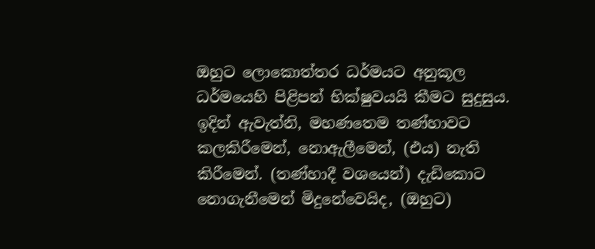ඔහුට ලොකොත්තර ධර්මයට අනුකූල ධර්මයෙහි පිළිපන් භික්ෂුවයයි කීමට සුදුසුය. ඉදින් ඇවැත්නි, මහණතෙම තණ්හාවට කලකිරීමෙන්, නොඇලීමෙන්, (එය) නැති කිරීමෙන්. (තණ්හාදී වශයෙන්) දැඩිකොට නොගැනීමෙන් මිදුනේවෙයිද, (ඔහුට)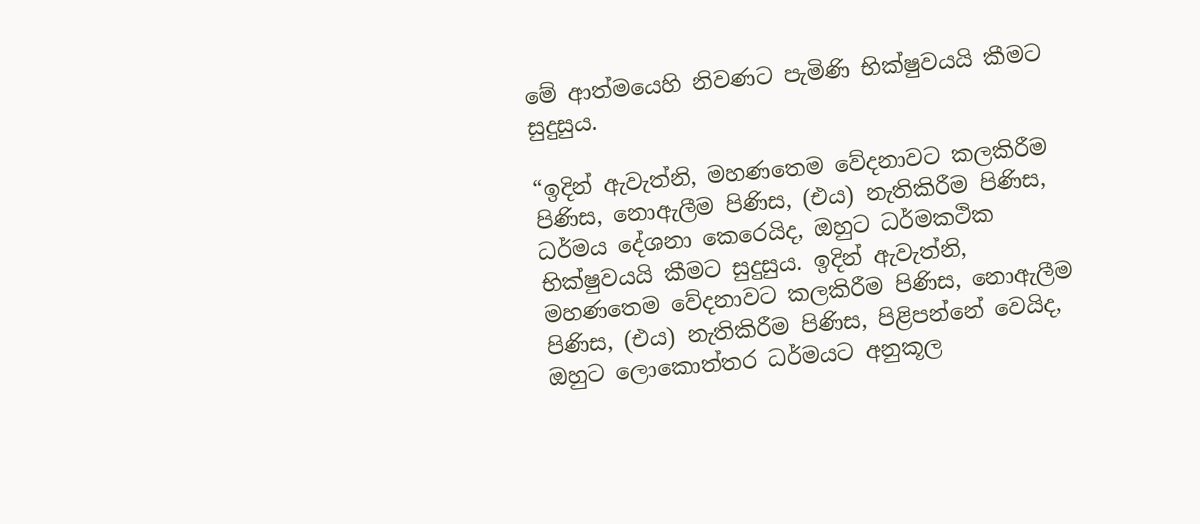මේ ආත්මයෙහි නිවණට පැමිණි භික්ෂුවයයි කීමට සුදුසුය.

“ඉදින් ඇවැත්නි, මහණතෙම වේදනාවට කලකිරීම පිණිස, නොඇලීම පිණිස, (එය) නැතිකිරීම පිණිස, ධර්මය දේශනා කෙරෙයිද, ඔහුට ධර්මකථික භික්ෂුවයයි කීමට සුදුසුය. ඉදින් ඇවැත්නි, මහණතෙම වේදනාවට කලකිරීම පිණිස, නොඇලීම පිණිස, (එය) නැතිකිරීම පිණිස, පිළිපන්නේ වෙයිද, ඔහුට ලොකොත්තර ධර්මයට අනුකූල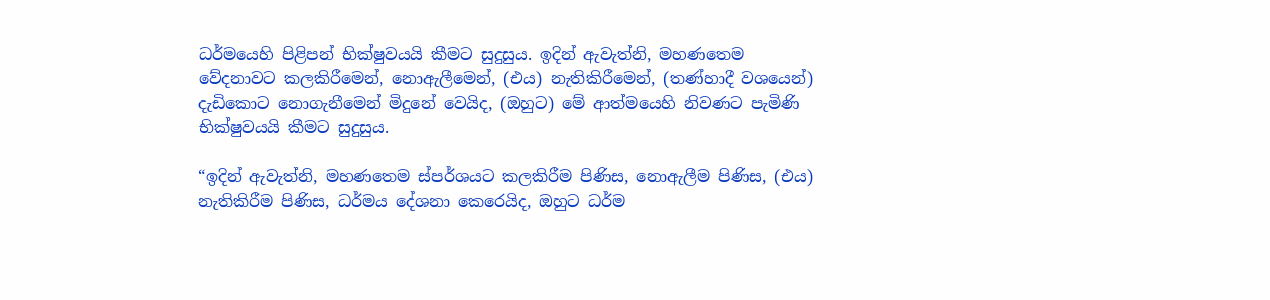ධර්මයෙහි පිළිපන් භික්ෂුවයයි කීමට සුදුසුය. ඉදින් ඇවැත්නි, මහණතෙම වේදනාවට කලකිරීමෙන්, නොඇලීමෙන්, (එය) නැතිකිරීමෙන්, (තණ්හාදී වශයෙන්) දැඩිකොට නොගැනීමෙන් මිදුනේ වෙයිද, (ඔහුට) මේ ආත්මයෙහි නිවණට පැමිණි භික්ෂුවයයි කීමට සුදුසුය.

“ඉදින් ඇවැත්නි, මහණතෙම ස්පර්ශයට කලකිරීම පිණිස, නොඇලීම පිණිස, (එය) නැතිකිරීම පිණිස, ධර්මය දේශනා කෙරෙයිද, ඔහුට ධර්ම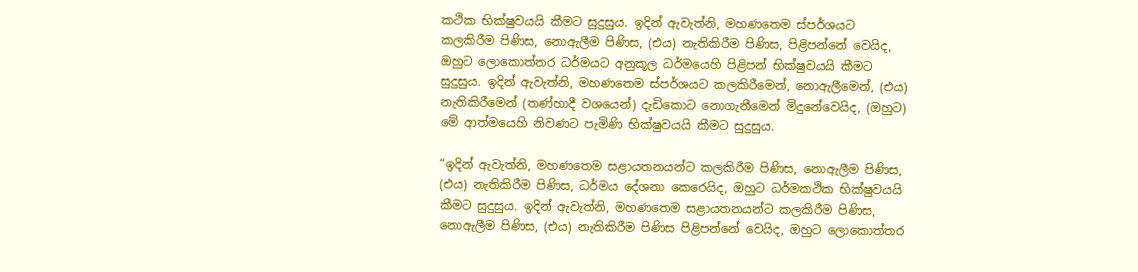කථික භික්ෂුවයයි කීමට සුදුසුය. ඉදින් ඇවැත්නි, මහණතෙම ස්පර්ශයට කලකිරීම පිණිස, නොඇලීම පිණිස, (එය) නැතිකිරීම පිණිස, පිළිපන්නේ වෙයිද, ඔහුට ලොකොත්තර ධර්මයට අනුකූල ධර්මයෙහි පිළිපන් භික්ෂුවයයි කීමට සුදුසුය. ඉදින් ඇවැත්නි, මහණතෙම ස්පර්ශයට කලකිරීමෙන්, නොඇලීමෙන්, (එය) නැතිකිරීමෙන් (තණ්හාදී වශයෙන්) දැඩිකොට නොගැනීමෙන් මිදුනේවෙයිද, (ඔහුට) මේ ආත්මයෙහි නිවණට පැමිණි භික්ෂුවයයි කීමට සුදුසුය.

“ඉදින් ඇවැත්නි, මහණතෙම සළායතනයන්ට කලකිරීම පිණිස, නොඇලීම පිණිස, (එය) නැතිකිරීම පිණිස, ධර්මය දේශනා කෙරෙයිද, ඔහුට ධර්මකථික භික්ෂුවයයි කීමට සුදුසුය. ඉදින් ඇවැත්නි, මහණතෙම සළායතනයන්ට කලකිරීම පිණිස, නොඇලීම පිණිස, (එය) නැතිකිරීම පිණිස පිළිපන්නේ වෙයිද, ඔහුට ලොකොත්තර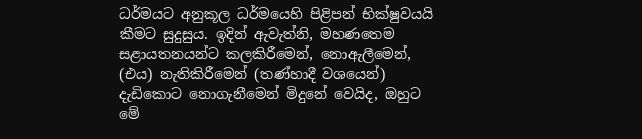ධර්මයට අනුකූල ධර්මයෙහි පිළිපන් භික්ෂුවයයි කීමට සුදුසුය. ඉදින් ඇවැත්නි, මහණතෙම සළායතනයන්ට කලකිරීමෙන්, නොඇලීමෙන්, (එය) නැතිකිරීමෙන් (තණ්හාදී වශයෙන්) දැඩිකොට නොගැනීමෙන් මිදුනේ වෙයිද, ඔහුට මේ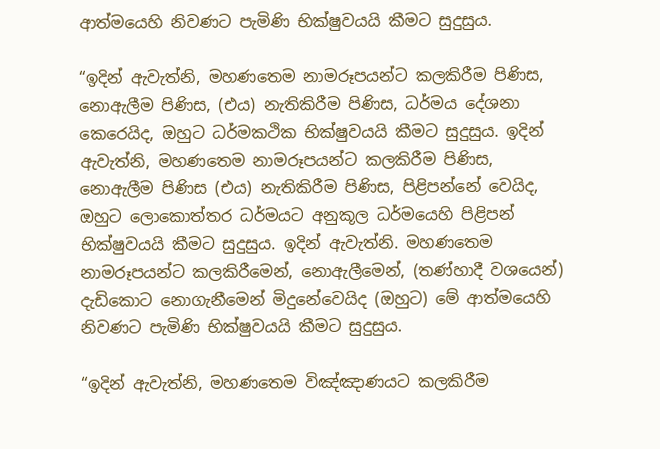ආත්මයෙහි නිවණට පැමිණි භික්ෂුවයයි කීමට සුදුසුය.

“ඉදින් ඇවැත්නි, මහණතෙම නාමරූපයන්ට කලකිරීම පිණිස, නොඇලීම පිණිස, (එය) නැතිකිරීම පිණිස, ධර්මය දේශනා කෙරෙයිද, ඔහුට ධර්මකථික භික්ෂුවයයි කීමට සුදුසුය. ඉදින් ඇවැත්නි, මහණතෙම නාමරූපයන්ට කලකිරීම පිණිස, නොඇලීම පිණිස (එය) නැතිකිරීම පිණිස, පිළිපන්නේ වෙයිද, ඔහුට ලොකොත්තර ධර්මයට අනුකූල ධර්මයෙහි පිළිපන් භික්ෂුවයයි කීමට සුදුසුය. ඉදින් ඇවැත්නි. මහණතෙම නාමරූපයන්ට කලකිරීමෙන්, නොඇලීමෙන්, (තණ්හාදී වශයෙන්) දැඩිකොට නොගැනීමෙන් මිදුනේවෙයිද (ඔහුට) මේ ආත්මයෙහි නිවණට පැමිණි භික්ෂුවයයි කීමට සුදුසුය.

“ඉදින් ඇවැත්නි, මහණතෙම විඤ්ඤාණයට කලකිරීම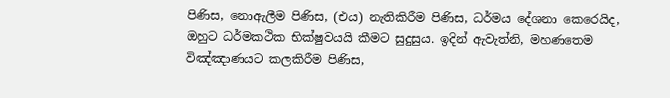පිණිස, නොඇලීම පිණිස, (එය) නැතිකිරීම පිණිස, ධර්මය දේශනා කෙරෙයිද, ඔහුට ධර්මකථික භික්ෂුවයයි කීමට සුදුසුය. ඉදින් ඇවැත්නි, මහණතෙම විඤ්ඤාණයට කලකිරීම පිණිස,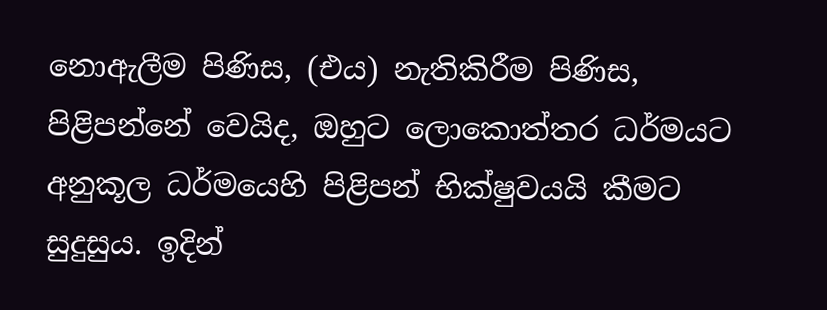නොඇලීම පිණිස, (එය) නැතිකිරීම පිණිස, පිළිපන්නේ වෙයිද, ඔහුට ලොකොත්තර ධර්මයට අනුකූල ධර්මයෙහි පිළිපන් භික්ෂුවයයි කීමට සුදුසුය. ඉදින්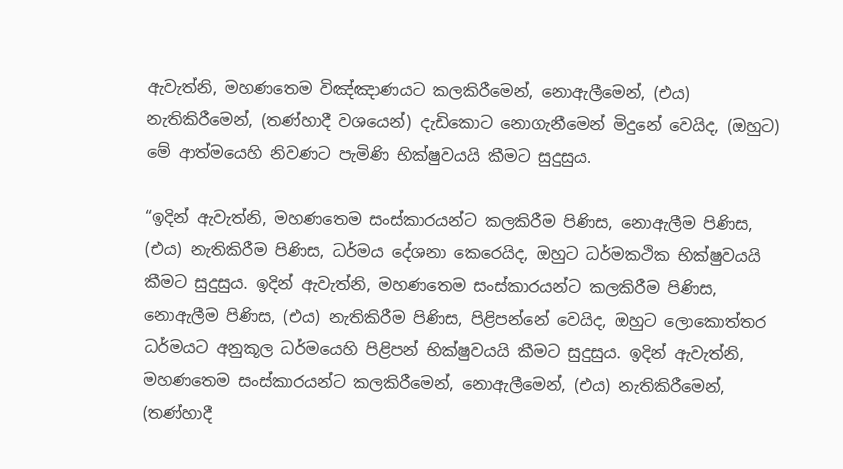ඇවැත්නි, මහණතෙම විඤ්ඤාණයට කලකිරීමෙන්, නොඇලීමෙන්, (එය) නැතිකිරීමෙන්, (තණ්හාදී වශයෙන්) දැඩිකොට නොගැනීමෙන් මිදුනේ වෙයිද, (ඔහුට) මේ ආත්මයෙහි නිවණට පැමිණි භික්ෂුවයයි කීමට සුදුසුය.

“ඉදින් ඇවැත්නි, මහණතෙම සංස්කාරයන්ට කලකිරීම පිණිස, නොඇලීම පිණිස, (එය) නැතිකිරීම පිණිස, ධර්මය දේශනා කෙරෙයිද, ඔහුට ධර්මකථික භික්ෂුවයයි කීමට සුදුසුය. ඉදින් ඇවැත්නි, මහණතෙම සංස්කාරයන්ට කලකිරීම පිණිස, නොඇලීම පිණිස, (එය) නැතිකිරීම පිණිස, පිළිපන්නේ වෙයිද, ඔහුට ලොකොත්තර ධර්මයට අනුකූල ධර්මයෙහි පිළිපන් භික්ෂුවයයි කීමට සුදුසුය. ඉදින් ඇවැත්නි, මහණතෙම සංස්කාරයන්ට කලකිරීමෙන්, නොඇලීමෙන්, (එය) නැතිකිරීමෙන්, (තණ්හාදී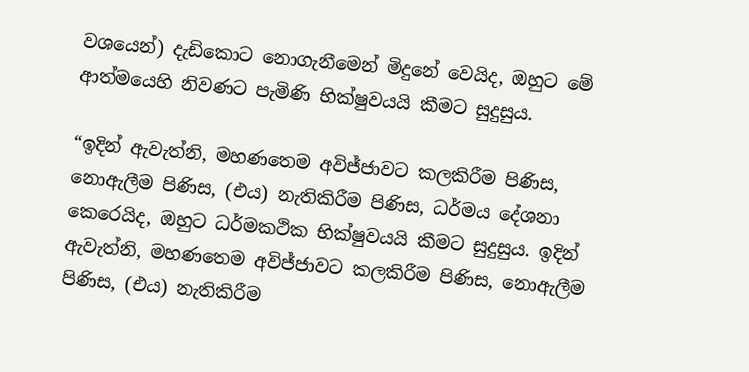වශයෙන්) දැඩිකොට නොගැනීමෙන් මිදුනේ වෙයිද, ඔහුට මේ ආත්මයෙහි නිවණට පැමිණි භික්ෂුවයයි කීමට සුදුසුය.

“ඉදින් ඇවැත්නි, මහණතෙම අවිජ්ජාවට කලකිරීම පිණිස, නොඇලීම පිණිස, (එය) නැතිකිරීම පිණිස, ධර්මය දේශනා කෙරෙයිද, ඔහුට ධර්මකථික භික්ෂුවයයි කීමට සුදුසුය. ඉදින් ඇවැත්නි, මහණතෙම අවිජ්ජාවට කලකිරීම පිණිස, නොඇලීම පිණිස, (එය) නැතිකිරීම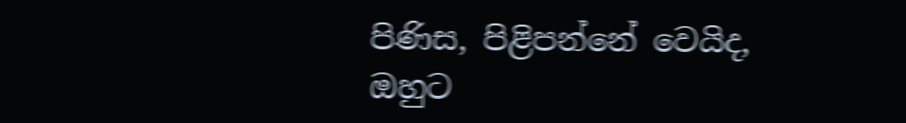පිණිස, පිළිපන්නේ වෙයිද, ඔහුට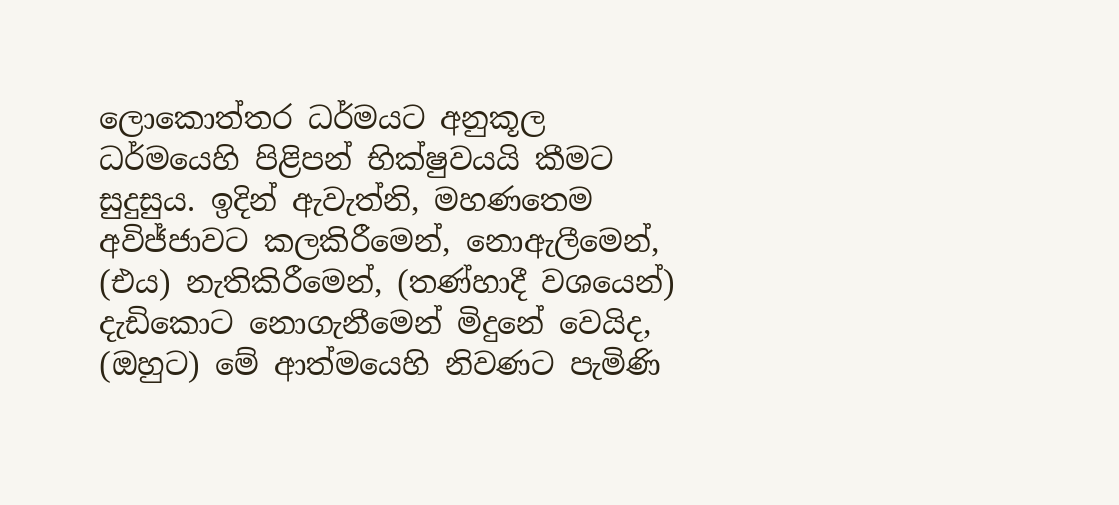ලොකොත්තර ධර්මයට අනුකූල ධර්මයෙහි පිළිපන් භික්ෂුවයයි කීමට සුදුසුය. ඉදින් ඇවැත්නි, මහණතෙම අවිජ්ජාවට කලකිරීමෙන්, නොඇලීමෙන්, (එය) නැතිකිරීමෙන්, (තණ්හාදී වශයෙන්) දැඩිකොට නොගැනීමෙන් මිදුනේ වෙයිද, (ඔහුට) මේ ආත්මයෙහි නිවණට පැමිණි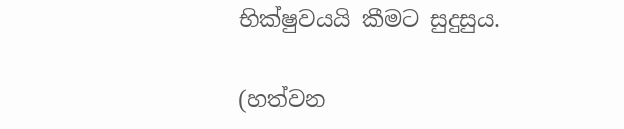භික්ෂුවයයි කීමට සුදුසුය.

(හත්වන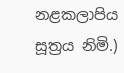නළකලාපිය සූත්‍රය නිමි.)